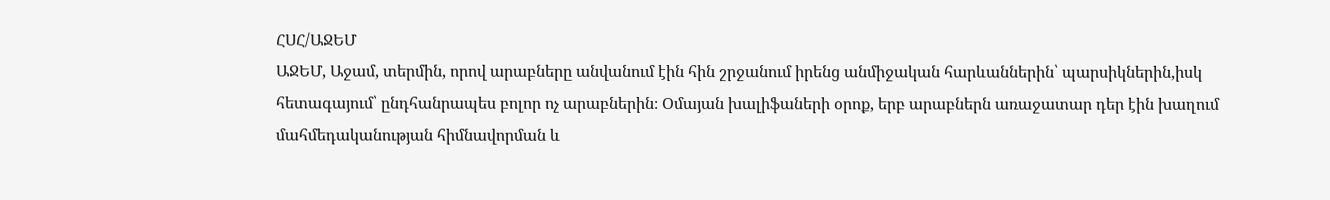ՀՍՀ/ԱՋԵՄ
ԱՋԵՄ, Աջամ, տերմին, որով արաբները անվանում էին հին շրջանում իրենց անմիջական հարևաններին՝ պարսիկներին,իսկ հետագայում՝ ընդհանրապես բոլոր ոչ արաբներին։ Օմայան խալիֆաների օրոք, երբ արաբներն առաջատար դեր էին խաղում մահմեդականության հիմնավորման և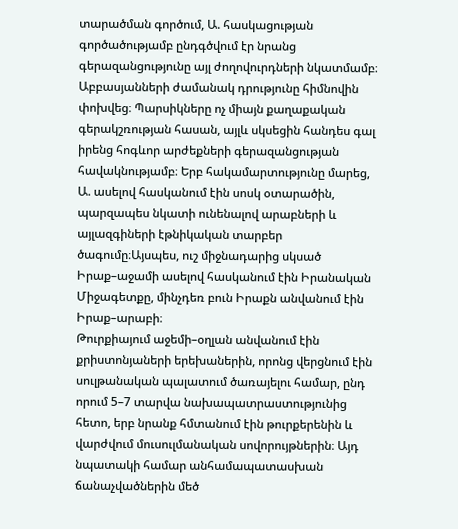տարածման գործում, Ա. հասկացության գործածությամբ ընդգծվում էր նրանց գերազանցությունը այլ ժողովուրդների նկատմամբ։ Աբբասյանների ժամանակ դրությունը հիմնովին փոխվեց։ Պարսիկները ոչ միայն քաղաքական գերակշռության հասան, այլև սկսեցին հանդես գալ իրենց հոգևոր արժեքների գերազանցության հավակնությամբ։ Երբ հակամարտությունը մարեց, Ա. ասելով հասկանում էին սոսկ օտարածին, պարզապես նկատի ունենալով արաբների և այլազգիների էթնիկական տարբեր ծագումը։Այսպես, ուշ միջնադարից սկսած Իրաք–աջամի ասելով հասկանում էին Իրանական Միջագետքը, մինչդեռ բուն Իրաքն անվանում էին Իրաք–արաբի։
Թուրքիայում աջեմի–օղլան անվանում էին քրիստոնյաների երեխաներին, որոնց վերցնում էին սուլթանական պալատում ծառայելու համար, ընդ որում 5–7 տարվա նախապատրաստությունից հետո, երբ նրանք հմտանում էին թուրքերենին և վարժվում մուսուլմանական սովորույթներին։ Այդ նպատակի համար անհամապատասխան ճանաչվածներին մեծ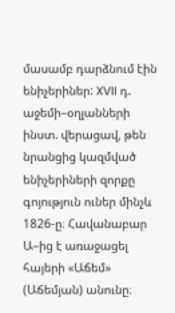մասամբ դարձնում էին ենիչերիներ: XVII դ. աջեմի–օղլանների ինստ. վերացավ, թեն նրանցից կազմված ենիչերիների զորքը գոյություն ուներ մինչև 1826-ը։ Հավանաբար Ա–ից է առաջացել հայերի «Աճեմ» (Աճեմյան) անունը։